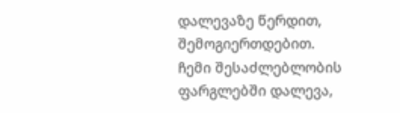დალევაზე წერდით, შემოგიერთდებით.
ჩემი შესაძლებლობის ფარგლებში დალევა,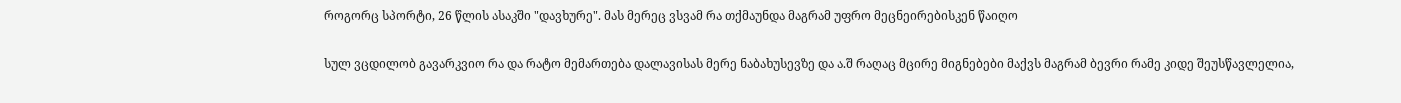როგორც სპორტი, 26 წლის ასაკში "დავხურე". მას მერეც ვსვამ რა თქმაუნდა მაგრამ უფრო მეცნეირებისკენ წაიღო

სულ ვცდილობ გავარკვიო რა და რატო მემართება დალავისას მერე ნაბახუსევზე და ა.შ რაღაც მცირე მიგნებები მაქვს მაგრამ ბევრი რამე კიდე შეუსწავლელია,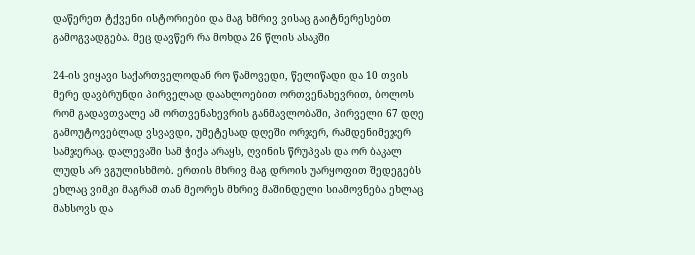დაწერეთ ტქვენი ისტორიები და მაგ ხმრივ ვისაც გაიტნერესებთ გამოგვადგება. მეც დავწერ რა მოხდა 26 წლის ასაკში

24-ის ვიყავი საქართველოდან რო წამოვედი, წელიწადი და 10 თვის მერე დავბრუნდი პირველად დაახლოებით ორთვენახევრით, ბოლოს რომ გადავთვალე ამ ორთვენახევრის განმავლობაში, პირველი 67 დღე გამოუტოვებლად ვსვავდი, უმეტესად დღეში ორჯერ, რამდენიმეჯერ სამჯერაც. დალევაში სამ ჭიქა არაყს, ღვინის წრუპვას და ორ ბაკალ ლუდს არ ვგულისხმობ. ერთის მხრივ მაგ დროის უარყოფით შედეგებს ეხლაც ვიმკი მაგრამ თან მეორეს მხრივ მაშინდელი სიამოვნება ეხლაც მახსოვს და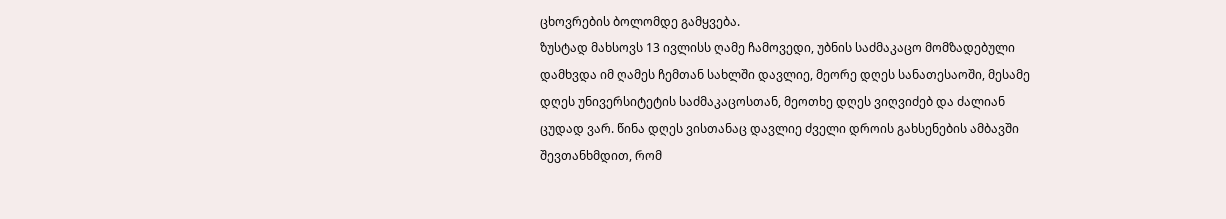ცხოვრების ბოლომდე გამყვება.
ზუსტად მახსოვს 13 ივლისს ღამე ჩამოვედი, უბნის საძმაკაცო მომზადებული დამხვდა იმ ღამეს ჩემთან სახლში დავლიე, მეორე დღეს სანათესაოში, მესამე დღეს უნივერსიტეტის საძმაკაცოსთან, მეოთხე დღეს ვიღვიძებ და ძალიან ცუდად ვარ. წინა დღეს ვისთანაც დავლიე ძველი დროის გახსენების ამბავში შევთანხმდით, რომ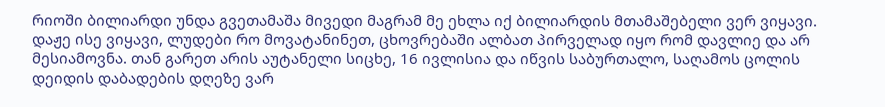რიოში ბილიარდი უნდა გვეთამაშა მივედი მაგრამ მე ეხლა იქ ბილიარდის მთამაშებელი ვერ ვიყავი. დაჟე ისე ვიყავი, ლუდები რო მოვატანინეთ, ცხოვრებაში ალბათ პირველად იყო რომ დავლიე და არ მესიამოვნა. თან გარეთ არის აუტანელი სიცხე, 16 ივლისია და იწვის საბურთალო, საღამოს ცოლის დეიდის დაბადების დღეზე ვარ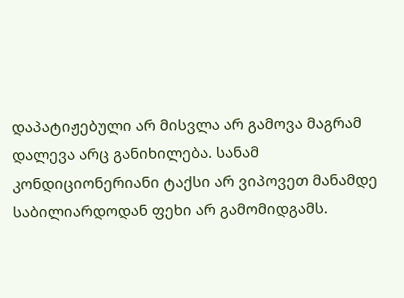დაპატიჟებული არ მისვლა არ გამოვა მაგრამ დალევა არც განიხილება. სანამ კონდიციონერიანი ტაქსი არ ვიპოვეთ მანამდე საბილიარდოდან ფეხი არ გამომიდგამს.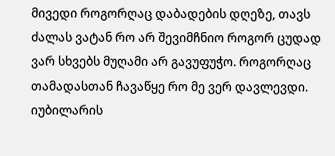მივედი როგორღაც დაბადების დღეზე, თავს ძალას ვატან რო არ შევიმჩნიო როგორ ცუდად ვარ სხვებს მუღამი არ გავუფუჭო. როგორღაც თამადასთან ჩავაწყე რო მე ვერ დავლევდი. იუბილარის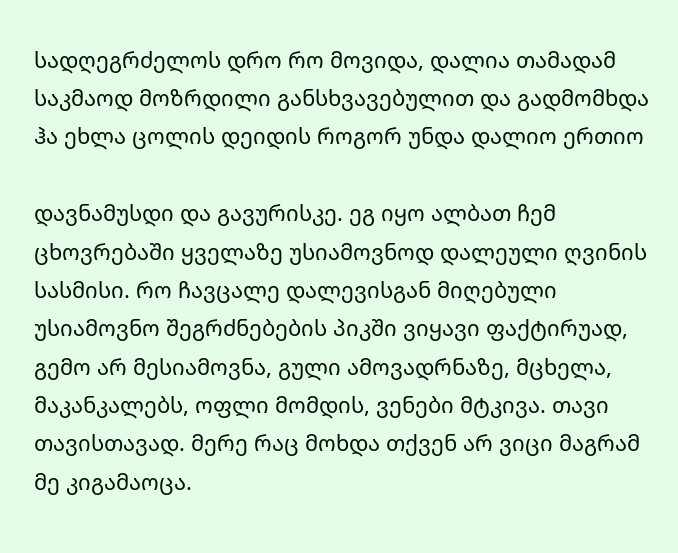სადღეგრძელოს დრო რო მოვიდა, დალია თამადამ საკმაოდ მოზრდილი განსხვავებულით და გადმომხდა ჰა ეხლა ცოლის დეიდის როგორ უნდა დალიო ერთიო

დავნამუსდი და გავურისკე. ეგ იყო ალბათ ჩემ ცხოვრებაში ყველაზე უსიამოვნოდ დალეული ღვინის სასმისი. რო ჩავცალე დალევისგან მიღებული უსიამოვნო შეგრძნებების პიკში ვიყავი ფაქტირუად, გემო არ მესიამოვნა, გული ამოვადრნაზე, მცხელა, მაკანკალებს, ოფლი მომდის, ვენები მტკივა. თავი თავისთავად. მერე რაც მოხდა თქვენ არ ვიცი მაგრამ მე კიგამაოცა.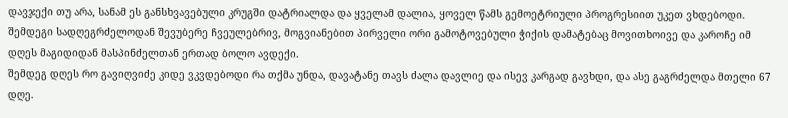დავჯექი თუ არა, სანამ ეს განსხვავებული კრუგში დატრიალდა და ყველამ დალია, ყოველ წამს გემოეტრიული პროგრესიით უკეთ ვხდებოდი. შემდეგი სადღეგრძელოდან შევუბერე ჩვეულებრივ, მოგვიანებით პირველი ორი გამოტოვებული ჭიქის დამატებაც მოვითხოივე და კაროჩე იმ დღეს მაგიდიდან მასპინძელთან ერთად ბოლო ავდექი.
შემდეგ დღეს რო გავიღვიძე კიდე ვკვდებოდი რა თქმა უნდა, დავატანე თავს ძალა დავლიე და ისევ კარგად გავხდი, და ასე გაგრძელდა მთელი 67 დღე.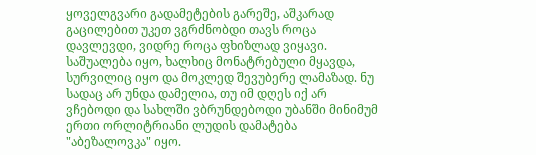ყოველგვარი გადამეტების გარეშე, აშკარად გაცილებით უკეთ ვგრძნობდი თავს როცა დავლევდი, ვიდრე როცა ფხიზლად ვიყავი. საშუალება იყო, ხალხიც მონატრებული მყავდა, სურვილიც იყო და მოკლედ შევუბერე ლამაზად. ნუ სადაც არ უნდა დამელია, თუ იმ დღეს იქ არ ვჩებოდი და სახლში ვბრუნდებოდი უბანში მინიმუმ ერთი ორლიტრიანი ლუდის დამატება "აბეზალოვკა" იყო.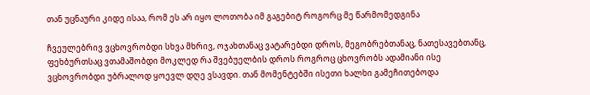თან უცნაური კიდე ისაა, რომ ეს არ იყო ლოთობა იმ გაგებიტ როგორც მე წარმომედგინა

ჩვეულებრივ ვცხოვრობდი სხვა მხრივ, ოჯახთანაც ვატარებდი დროს, მეგობრებთანაც, ნათესავებთანც, ფეხბურთსაც ვთამაშობდი მოკლედ რა შვებუელბის დროს როგროც ცხოვრობს ადამიანი ისე ვცხოვრობდი უბრალოდ ყოევლ დღე ვსავდი. თან მომენტებში ისეთი ხალხი გამეჩითებოდა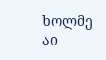ხოლმე აი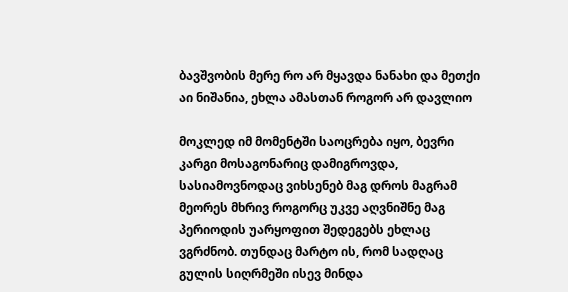ბავშვობის მერე რო არ მყავდა ნანახი და მეთქი აი ნიშანია, ეხლა ამასთან როგორ არ დავლიო

მოკლედ იმ მომენტში საოცრება იყო, ბევრი კარგი მოსაგონარიც დამიგროვდა, სასიამოვნოდაც ვიხსენებ მაგ დროს მაგრამ მეორეს მხრივ როგორც უკვე აღვნიშნე მაგ პერიოდის უარყოფით შედეგებს ეხლაც ვგრძნობ. თუნდაც მარტო ის, რომ სადღაც გულის სიღრმეში ისევ მინდა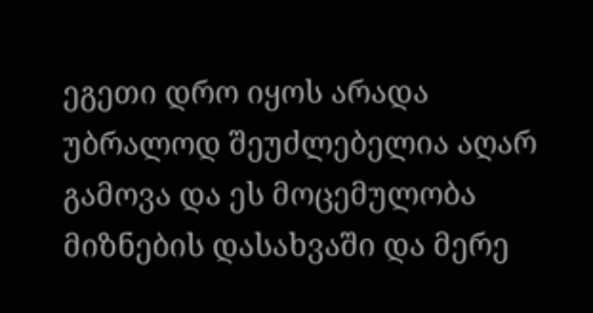ეგეთი დრო იყოს არადა უბრალოდ შეუძლებელია აღარ გამოვა და ეს მოცემულობა მიზნების დასახვაში და მერე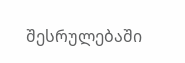შესრულებაში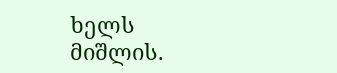ხელს მიშლის.